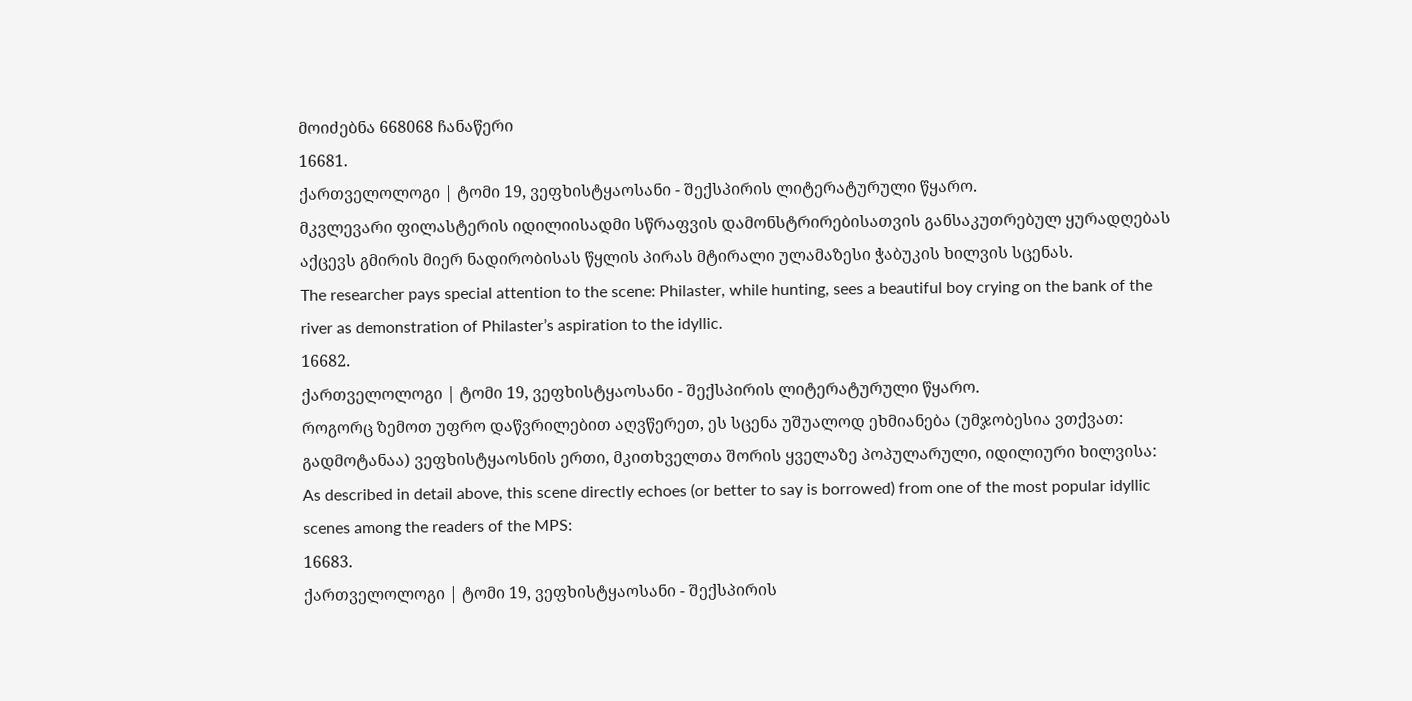მოიძებნა 668068 ჩანაწერი
16681.
ქართველოლოგი | ტომი 19, ვეფხისტყაოსანი - შექსპირის ლიტერატურული წყარო.
მკვლევარი ფილასტერის იდილიისადმი სწრაფვის დამონსტრირებისათვის განსაკუთრებულ ყურადღებას აქცევს გმირის მიერ ნადირობისას წყლის პირას მტირალი ულამაზესი ჭაბუკის ხილვის სცენას.
The researcher pays special attention to the scene: Philaster, while hunting, sees a beautiful boy crying on the bank of the river as demonstration of Philaster’s aspiration to the idyllic.
16682.
ქართველოლოგი | ტომი 19, ვეფხისტყაოსანი - შექსპირის ლიტერატურული წყარო.
როგორც ზემოთ უფრო დაწვრილებით აღვწერეთ, ეს სცენა უშუალოდ ეხმიანება (უმჯობესია ვთქვათ: გადმოტანაა) ვეფხისტყაოსნის ერთი, მკითხველთა შორის ყველაზე პოპულარული, იდილიური ხილვისა:
As described in detail above, this scene directly echoes (or better to say is borrowed) from one of the most popular idyllic scenes among the readers of the MPS:
16683.
ქართველოლოგი | ტომი 19, ვეფხისტყაოსანი - შექსპირის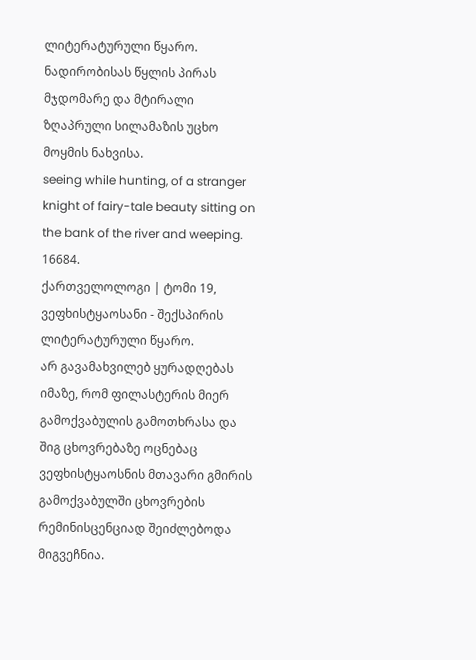ლიტერატურული წყარო.
ნადირობისას წყლის პირას მჯდომარე და მტირალი ზღაპრული სილამაზის უცხო მოყმის ნახვისა.
seeing while hunting, of a stranger knight of fairy-tale beauty sitting on the bank of the river and weeping.
16684.
ქართველოლოგი | ტომი 19, ვეფხისტყაოსანი - შექსპირის ლიტერატურული წყარო.
არ გავამახვილებ ყურადღებას იმაზე, რომ ფილასტერის მიერ გამოქვაბულის გამოთხრასა და შიგ ცხოვრებაზე ოცნებაც ვეფხისტყაოსნის მთავარი გმირის გამოქვაბულში ცხოვრების რემინისცენციად შეიძლებოდა მიგვეჩნია.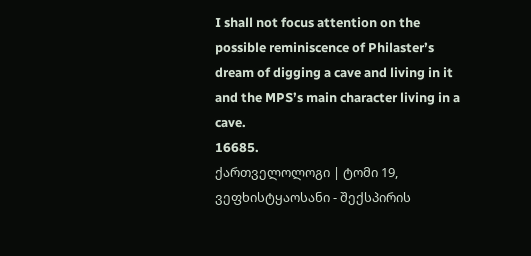I shall not focus attention on the possible reminiscence of Philaster’s dream of digging a cave and living in it and the MPS’s main character living in a cave.
16685.
ქართველოლოგი | ტომი 19, ვეფხისტყაოსანი - შექსპირის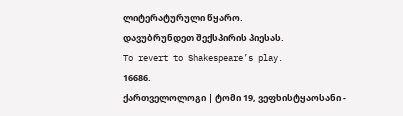ლიტერატურული წყარო.
დავუბრუნდეთ შექსპირის პიესას.
To revert to Shakespeare’s play.
16686.
ქართველოლოგი | ტომი 19, ვეფხისტყაოსანი -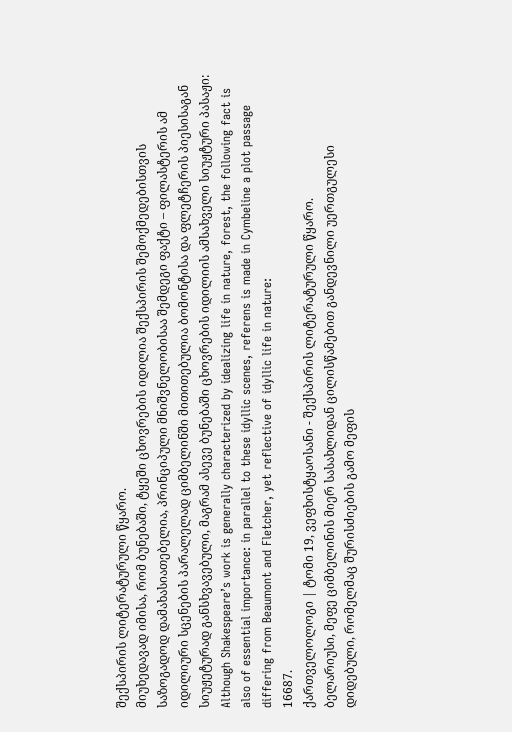შექსპირის ლიტერატურული წყარო.
მიუხედავად იმისა, რომ ბუნებაში, ტყეში ცხოვრების იდილია შექსპირის შემოქმედებისთვის საზოგადოდ დამახასიათებელია, პრინციპული მნიშვნელობისაა შემდეგი ფაქტი – ფილასტერის ამ იდილიური სცენების პარალელად ციმბელინში მითითებულია ბომონტისა და ფლეტჩერის პიესისაგან სიუჟეტურად განსხვავებული, მაგრამ ასევე ბუნებაში ცხოვრების იდილიის ამსახველი სიუჟტური პასაჟი:
Although Shakespeare’s work is generally characterized by idealizing life in nature, forest, the following fact is also of essential importance: in parallel to these idyllic scenes, referens is made in Cymbeline a plot passage differing from Beaumont and Fletcher, yet reflective of idyllic life in nature:
16687.
ქართველოლოგი | ტომი 19, ვეფხისტყაოსანი - შექსპირის ლიტერატურული წყარო.
ბელარიუსი, მეფე ციმბელინის მიერ სასახლიდან ცილისწამებით განდევნილი უერთგულესი დიდებული, რომელმაც შურისძიების გამო მეფის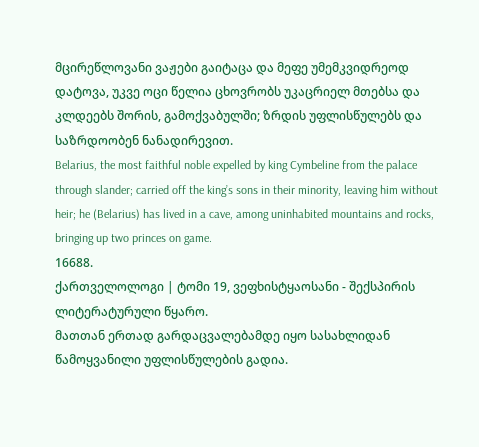მცირეწლოვანი ვაჟები გაიტაცა და მეფე უმემკვიდრეოდ დატოვა, უკვე ოცი წელია ცხოვრობს უკაცრიელ მთებსა და კლდეებს შორის, გამოქვაბულში; ზრდის უფლისწულებს და საზრდოობენ ნანადირევით.
Belarius, the most faithful noble expelled by king Cymbeline from the palace through slander; carried off the king’s sons in their minority, leaving him without heir; he (Belarius) has lived in a cave, among uninhabited mountains and rocks, bringing up two princes on game.
16688.
ქართველოლოგი | ტომი 19, ვეფხისტყაოსანი - შექსპირის ლიტერატურული წყარო.
მათთან ერთად გარდაცვალებამდე იყო სასახლიდან წამოყვანილი უფლისწულების გადია.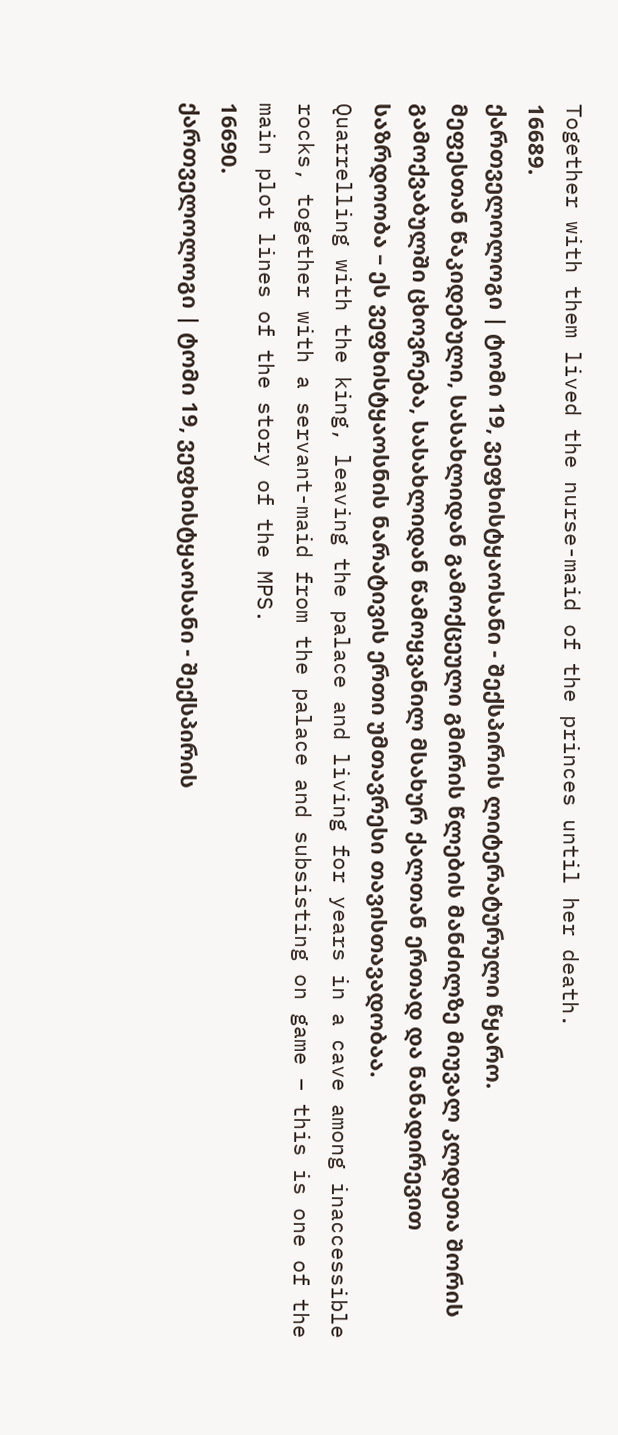Together with them lived the nurse-maid of the princes until her death.
16689.
ქართველოლოგი | ტომი 19, ვეფხისტყაოსანი - შექსპირის ლიტერატურული წყარო.
მეფესთან წაკიდებული, სასახლიდან გამოქცეული გმირის წლების მანძილზე მიუვალ კლდეთა შორის გამოქვაბულში ცხოვრება, სასახლიდან წამოყვანილ მსახურ ქალთან ერთად და ნანადირევით საზრდოობა – ეს ვეფხისტყაოსნის ნარატივის ერთი უმთავრესი თავისთავადობაა.
Quarrelling with the king, leaving the palace and living for years in a cave among inaccessible rocks, together with a servant-maid from the palace and subsisting on game – this is one of the main plot lines of the story of the MPS.
16690.
ქართველოლოგი | ტომი 19, ვეფხისტყაოსანი - შექსპირის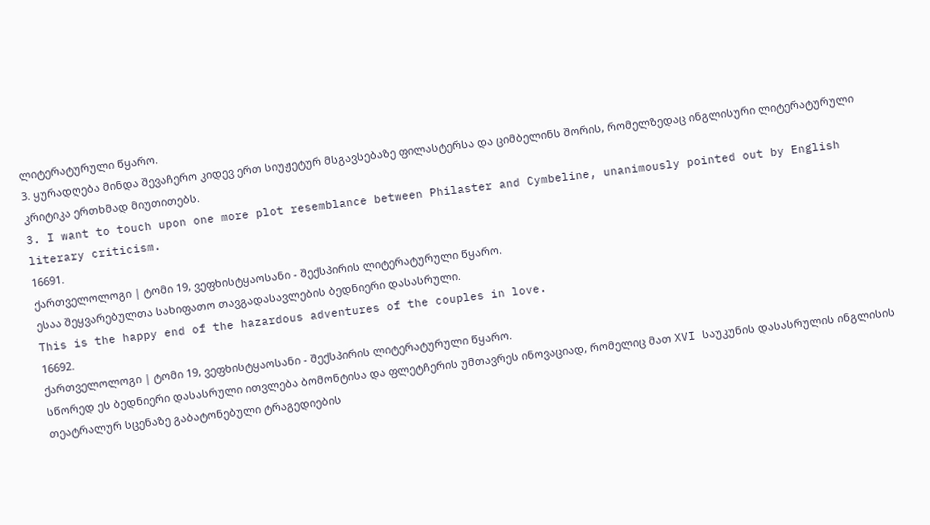ლიტერატურული წყარო.
3. ყურადღება მინდა შევაჩერო კიდევ ერთ სიუჟეტურ მსგავსებაზე ფილასტერსა და ციმბელინს შორის, რომელზედაც ინგლისური ლიტერატურული კრიტიკა ერთხმად მიუთითებს.
3. I want to touch upon one more plot resemblance between Philaster and Cymbeline, unanimously pointed out by English literary criticism.
16691.
ქართველოლოგი | ტომი 19, ვეფხისტყაოსანი - შექსპირის ლიტერატურული წყარო.
ესაა შეყვარებულთა სახიფათო თავგადასავლების ბედნიერი დასასრული.
This is the happy end of the hazardous adventures of the couples in love.
16692.
ქართველოლოგი | ტომი 19, ვეფხისტყაოსანი - შექსპირის ლიტერატურული წყარო.
სწორედ ეს ბედნიერი დასასრული ითვლება ბომონტისა და ფლეტჩერის უმთავრეს ინოვაციად, რომელიც მათ XVI საუკუნის დასასრულის ინგლისის თეატრალურ სცენაზე გაბატონებული ტრაგედიების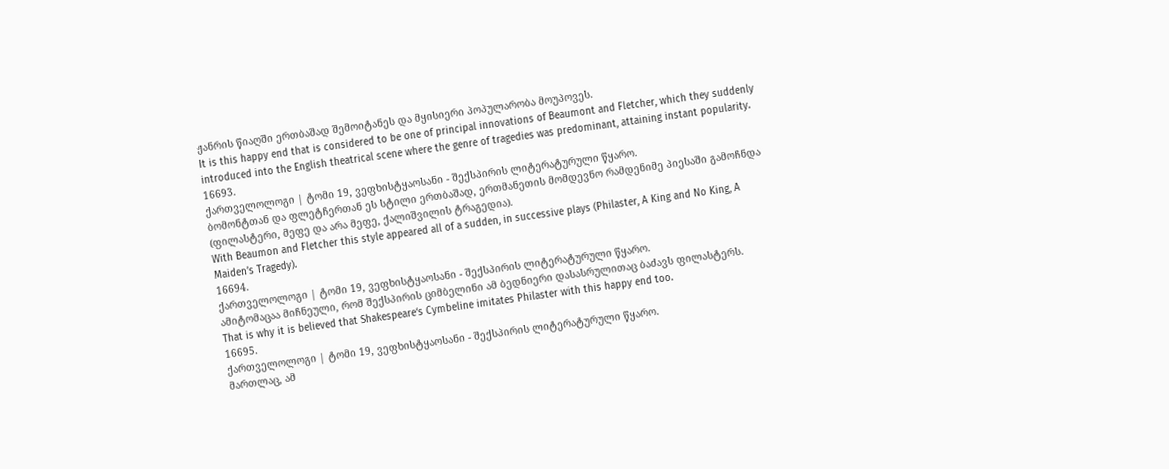ჟანრის წიაღში ერთბაშად შემოიტანეს და მყისიერი პოპულარობა მოუპოვეს.
It is this happy end that is considered to be one of principal innovations of Beaumont and Fletcher, which they suddenly introduced into the English theatrical scene where the genre of tragedies was predominant, attaining instant popularity.
16693.
ქართველოლოგი | ტომი 19, ვეფხისტყაოსანი - შექსპირის ლიტერატურული წყარო.
ბომონტთან და ფლეტჩერთან ეს სტილი ერთბაშად, ერთმანეთის მომდევნო რამდენიმე პიესაში გამოჩნდა (ფილასტერი, მეფე და არა მეფე, ქალიშვილის ტრაგედია).
With Beaumon and Fletcher this style appeared all of a sudden, in successive plays (Philaster, A King and No King, A Maiden’s Tragedy).
16694.
ქართველოლოგი | ტომი 19, ვეფხისტყაოსანი - შექსპირის ლიტერატურული წყარო.
ამიტომაცაა მიჩნეული, რომ შექსპირის ციმბელინი ამ ბედნიერი დასასრულითაც ბაძავს ფილასტერს.
That is why it is believed that Shakespeare‘s Cymbeline imitates Philaster with this happy end too.
16695.
ქართველოლოგი | ტომი 19, ვეფხისტყაოსანი - შექსპირის ლიტერატურული წყარო.
მართლაც, ამ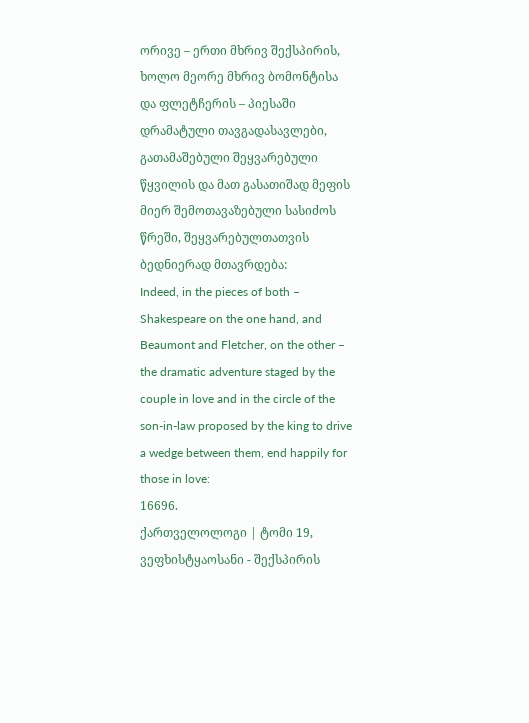ორივე – ერთი მხრივ შექსპირის, ხოლო მეორე მხრივ ბომონტისა და ფლეტჩერის – პიესაში დრამატული თავგადასავლები, გათამაშებული შეყვარებული წყვილის და მათ გასათიშად მეფის მიერ შემოთავაზებული სასიძოს წრეში, შეყვარებულთათვის ბედნიერად მთავრდება:
Indeed, in the pieces of both – Shakespeare on the one hand, and Beaumont and Fletcher, on the other – the dramatic adventure staged by the couple in love and in the circle of the son-in-law proposed by the king to drive a wedge between them, end happily for those in love:
16696.
ქართველოლოგი | ტომი 19, ვეფხისტყაოსანი - შექსპირის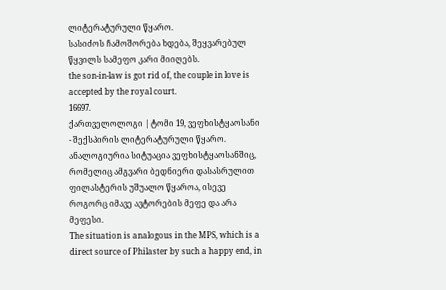ლიტერატურული წყარო.
სასიძოს ჩამოშორება ხდება, შეყვარებულ წყვილს სამეფო კარი მიიღებს.
the son-in-law is got rid of, the couple in love is accepted by the royal court.
16697.
ქართველოლოგი | ტომი 19, ვეფხისტყაოსანი - შექსპირის ლიტერატურული წყარო.
ანალოგიურია სიტუაცია ვეფხისტყაოსანშიც, რომელიც ამგვარი ბედნიერი დასასრულით ფილასტერის უშუალო წყაროა, ისევე როგორც იმავე ავტორების მეფე და არა მეფესი.
The situation is analogous in the MPS, which is a direct source of Philaster by such a happy end, in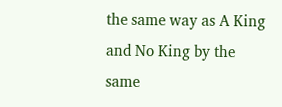the same way as A King and No King by the same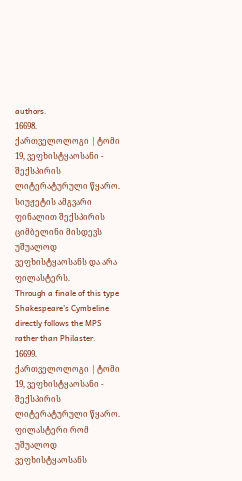authors.
16698.
ქართველოლოგი | ტომი 19, ვეფხისტყაოსანი - შექსპირის ლიტერატურული წყარო.
სიუჟეტის ამგვარი ფინალით შექსპირის ციმბელინი მისდევს უშუალოდ ვეფხისტყაოსანს და არა ფილასტერს.
Through a finale of this type Shakespeare’s Cymbeline directly follows the MPS rather than Philaster.
16699.
ქართველოლოგი | ტომი 19, ვეფხისტყაოსანი - შექსპირის ლიტერატურული წყარო.
ფილასტერი რომ უშუალოდ ვეფხისტყაოსანს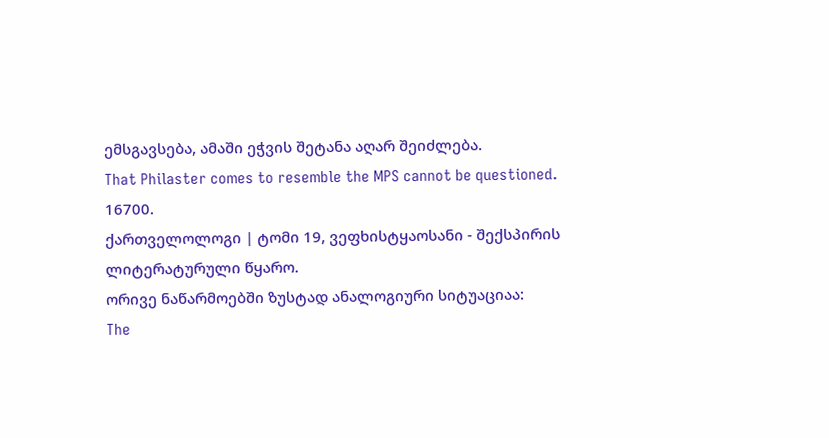ემსგავსება, ამაში ეჭვის შეტანა აღარ შეიძლება.
That Philaster comes to resemble the MPS cannot be questioned.
16700.
ქართველოლოგი | ტომი 19, ვეფხისტყაოსანი - შექსპირის ლიტერატურული წყარო.
ორივე ნაწარმოებში ზუსტად ანალოგიური სიტუაციაა:
The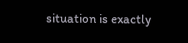situation is exactly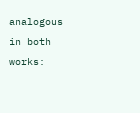analogous in both works: